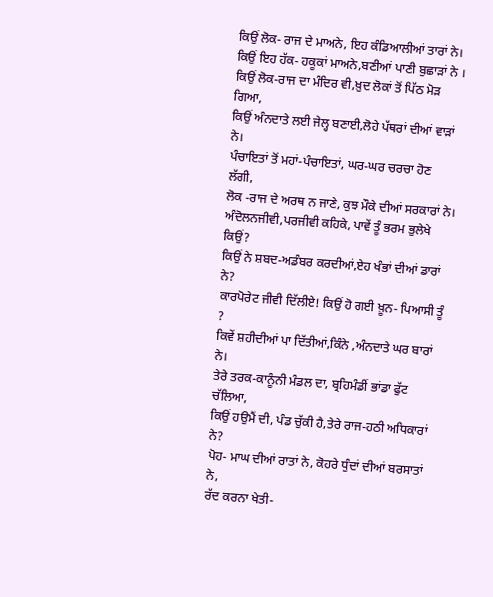ਕਿਉਂ ਲੋਕ- ਰਾਜ ਦੇ ਮਾਅਨੇ, ਇਹ ਕੰਡਿਆਲੀਆਂ ਤਾਰਾਂ ਨੇ।
ਕਿਉਂ ਇਹ ਹੱਕ- ਹਕੂਕਾਂ ਮਾਅਨੇ,ਬਣੀਆਂ ਪਾਣੀ ਬੁਛਾੜਾਂ ਨੇ ।
ਕਿਉਂ ਲੋਕ-ਰਾਜ ਦਾ ਮੰਦਿਰ ਵੀ,ਖ਼ੁਦ ਲੋਕਾਂ ਤੋਂ ਪਿੱਠ ਮੋੜ ਗਿਆ,
ਕਿਉਂ ਅੰਨਦਾਤੇ ਲਈ ਜੇਲ੍ਹ ਬਣਾਈ,ਲੋਹੇ ਪੱਥਰਾਂ ਦੀਆਂ ਵਾੜਾਂ ਨੇ।
ਪੰਚਾਇਤਾਂ ਤੋਂ ਮਹਾਂ-ਪੰਚਾਇਤਾਂ, ਘਰ-ਘਰ ਚਰਚਾ ਹੋਣ ਲੱਗੀ,
ਲੋਕ -ਰਾਜ ਦੇ ਅਰਥ ਨ ਜਾਣੇ, ਕੁਝ ਮੌਕੇ ਦੀਆਂ ਸਰਕਾਰਾਂ ਨੇ।
ਅੰਦੋਲਨਜੀਵੀ,ਪਰਜੀਵੀ ਕਹਿਕੇ, ਪਾਵੇਂ ਤੂੰ ਭਰਮ ਭੁਲੇਖੇ ਕਿਉਂ?
ਕਿਉਂ ਨੇ ਸ਼ਬਦ-ਅਡੰਬਰ ਕਰਦੀਆਂ,ਏਹ ਖੰਭਾਂ ਦੀਆਂ ਡਾਰਾਂ ਨੇ?
ਕਾਰਪੋਰੇਟ ਜੀਵੀ ਦਿੱਲੀਏ! ਕਿਉਂ ਹੋ ਗਈ ਖ਼ੂਨ- ਪਿਆਸੀ ਤੂੰ ?
ਕਿਵੇਂ ਸ਼ਹੀਦੀਆਂ ਪਾ ਦਿੱਤੀਆਂ,ਕਿੰਨੇ ,ਅੰਨਦਾਤੇ ਘਰ ਬਾਰਾਂ ਨੇ।
ਤੇਰੇ ਤਰਕ-ਕਾਨੂੰਨੀ ਮੰਡਲ ਦਾ, ਬ੍ਰਹਿਮੰਡੀਂ ਭਾਂਡਾ ਫੁੱਟ ਚੱਲਿਆ,
ਕਿਉਂ ਹਉਮੈਂ ਦੀ, ਪੰਡ ਚੁੱਕੀ ਹੈ,ਤੇਰੇ ਰਾਜ-ਹਠੀ ਅਧਿਕਾਰਾਂ ਨੇ?
ਪੋਹ- ਮਾਘ ਦੀਆਂ ਰਾਤਾਂ ਨੇ, ਕੋਹਰੇ ਧੁੰਦਾਂ ਦੀਆਂ ਬਰਸਾਤਾਂ ਨੇ,
ਰੱਦ ਕਰਨਾ ਖੇਤੀ-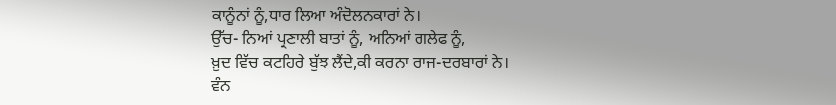ਕਾਨੂੰਨਾਂ ਨੂੰ,ਧਾਰ ਲਿਆ ਅੰਦੋਲਨਕਾਰਾਂ ਨੇ।
ਉੱਚ- ਨਿਆਂ ਪ੍ਰਣਾਲੀ ਬਾਤਾਂ ਨੂੰ, ਅਨਿਆਂ ਗਲੇਫ ਨੂੰ,
ਖ਼ੁਦ ਵਿੱਚ ਕਟਹਿਰੇ ਬੁੱਝ ਲੈਂਦੇ,ਕੀ ਕਰਨਾ ਰਾਜ-ਦਰਬਾਰਾਂ ਨੇ।
ਵੰਨ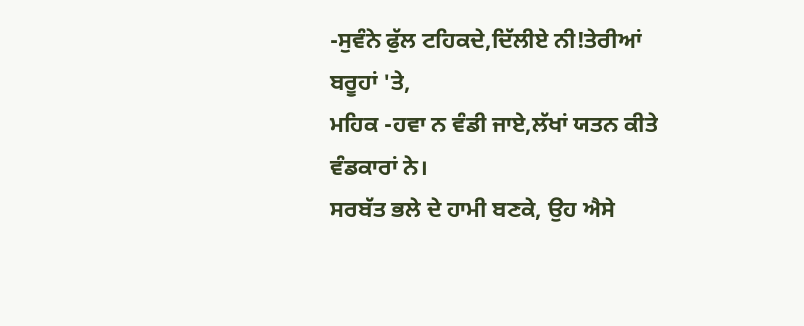-ਸੁਵੰਨੇ ਫੁੱਲ ਟਹਿਕਦੇ,ਦਿੱਲੀਏ ਨੀ!ਤੇਰੀਆਂ ਬਰੂਹਾਂ 'ਤੇ,
ਮਹਿਕ -ਹਵਾ ਨ ਵੰਡੀ ਜਾਏ,ਲੱਖਾਂ ਯਤਨ ਕੀਤੇ ਵੰਡਕਾਰਾਂ ਨੇ।
ਸਰਬੱਤ ਭਲੇ ਦੇ ਹਾਮੀ ਬਣਕੇ, ਉਹ ਐਸੇ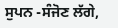ਸੁਪਨ -ਸੰਜੋਣ ਲੱਗੇ,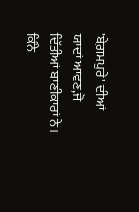'ਬੇਗ਼ਮਪੁਰੇ' ਦੀਆਂ ਯਾਦਾਂ ਆਵਣ,ਜੋ ਦਿੱਤੀਆਂ ਬਾਣੀਕਾਰਾਂ ਨੇ।
ਕਿੰਨੇ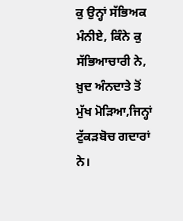ਕੁ ਉਨ੍ਹਾਂ ਸੱਭਿਅਕ ਮੰਨੀਏ, ਕਿੰਨੇ ਕੁ ਸੱਭਿਆਚਾਰੀ ਨੇ,
ਖ਼ੁਦ ਅੰਨਦਾਤੇ ਤੋਂ ਮੁੱਖ ਮੋੜਿਆ,ਜਿਨ੍ਹਾਂ ਟੁੱਕੜਬੋਚ ਗਦਾਰਾਂ ਨੇ।